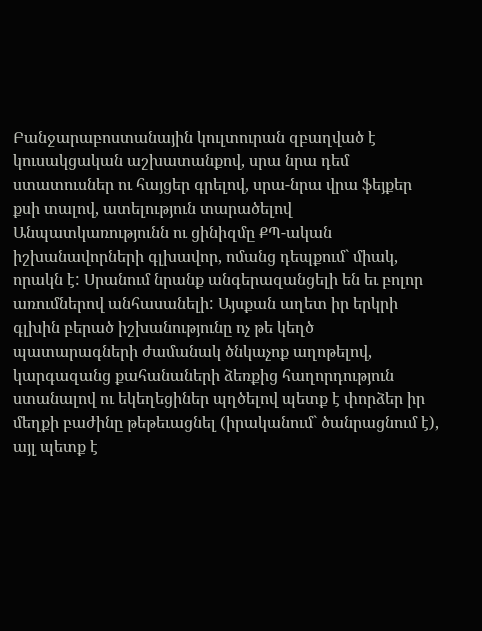Բանջարաբոստանային կուլտուրան զբաղված է կուսակցական աշխատանքով, սրա նրա դեմ ստատուսներ ու հայցեր գրելով, սրա-նրա վրա ֆեյքեր քսի տալով, ատելություն տարածելով
Անպատկառությունն ու ցինիզմը ՔՊ-ական իշխանավորների գլխավոր, ոմանց դեպքում` միակ, որակն է: Սրանում նրանք անգերազանցելի են եւ բոլոր առումներով անհասանելի: Այսքան աղետ իր երկրի գլխին բերած իշխանությունը ոչ թե կեղծ պատարագների ժամանակ ծնկաչոք աղոթելով, կարգազանց քահանաների ձեռքից հաղորդություն ստանալով ու եկեղեցիներ պղծելով պետք է փորձեր իր մեղքի բաժինը թեթեւացնել (իրականում` ծանրացնում է), այլ պետք է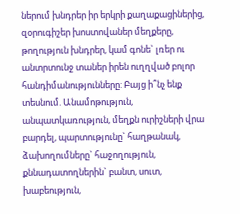ներում խնդրեր իր երկրի քաղաքացիներից, զօրուգիշեր խոստովաներ մեղքերը, թողություն խնդրեր, կամ գոնե` լռեր ու անտրտունջ տաներ իրեն ուղղված բոլոր հանդիմանությունները: Բայց ի՞նչ ենք տեսնում. Անամոթություն, անպատկառություն, մեղքն ուրիշների վրա բարդել, պարտությունը` հաղթանակ, ձախողումները` հաջողություն, քննադատողներին` բանտ, սուտ, խաբեություն,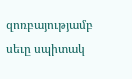զոռբայությամբ սեւը սպիտակ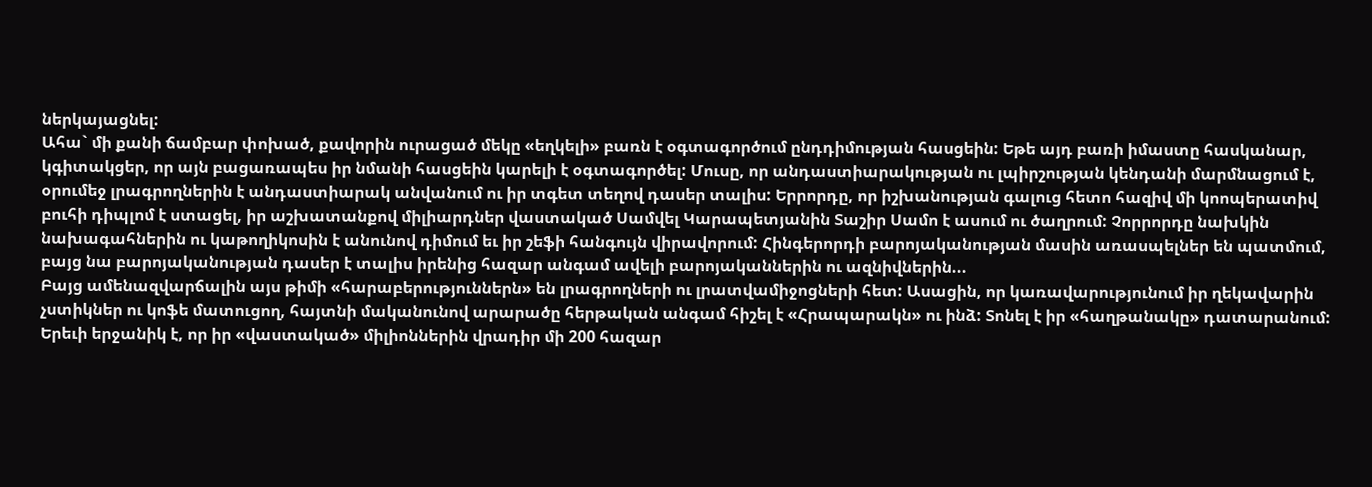ներկայացնել:
Ահա` մի քանի ճամբար փոխած, քավորին ուրացած մեկը «եղկելի» բառն է օգտագործում ընդդիմության հասցեին: Եթե այդ բառի իմաստը հասկանար, կգիտակցեր, որ այն բացառապես իր նմանի հասցեին կարելի է օգտագործել: Մուսը, որ անդաստիարակության ու լպիրշության կենդանի մարմնացում է, օրումեջ լրագրողներին է անդաստիարակ անվանում ու իր տգետ տեղով դասեր տալիս: Երրորդը, որ իշխանության գալուց հետո հազիվ մի կոոպերատիվ բուհի դիպլոմ է ստացել, իր աշխատանքով միլիարդներ վաստակած Սամվել Կարապետյանին Տաշիր Սամո է ասում ու ծաղրում: Չորրորդը նախկին նախագահներին ու կաթողիկոսին է անունով դիմում եւ իր շեֆի հանգույն վիրավորում: Հինգերորդի բարոյականության մասին առասպելներ են պատմում, բայց նա բարոյականության դասեր է տալիս իրենից հազար անգամ ավելի բարոյականներին ու ազնիվներին...
Բայց ամենազվարճալին այս թիմի «հարաբերություններն» են լրագրողների ու լրատվամիջոցների հետ: Ասացին, որ կառավարությունում իր ղեկավարին չստիկներ ու կոֆե մատուցող, հայտնի մականունով արարածը հերթական անգամ հիշել է «Հրապարակն» ու ինձ: Տոնել է իր «հաղթանակը» դատարանում: Երեւի երջանիկ է, որ իր «վաստակած» միլիոններին վրադիր մի 200 հազար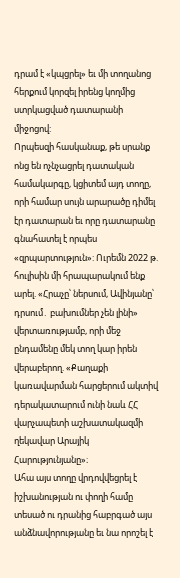դրամ է «կպցրել» եւ մի տողանոց հերքում կորզել իրենց կողմից ստրկացված դատարանի միջոցով:
Որպեսզի հասկանաք, թե սրանք ոնց են ոչնչացրել դատական համակարգը, կցիտեմ այդ տողը, որի համար սույն արարածը դիմել էր դատարան եւ որը դատարանը գնահատել է որպես «զրպարտություն»: Ուրեմն 2022 թ. հուլիսին մի հրապարակում ենք արել. «Հրաչը՝ ներսում, Ավինյանը՝ դրսում․ բախումներ չեն լինի» վերտառությամբ, որի մեջ ընդամենը մեկ տող կար իրեն վերաբերող. «Քաղաքի կառավարման հարցերում ակտիվ դերակատարում ունի նաև ՀՀ վարչապետի աշխատակազմի ղեկավար Արայիկ Հարությունյանը»։
Ահա այս տողը վրդովվեցրել է իշխանության ու փողի համը տեսած ու դրանից հաբրգած այս անձնավորությանը եւ նա որոշել է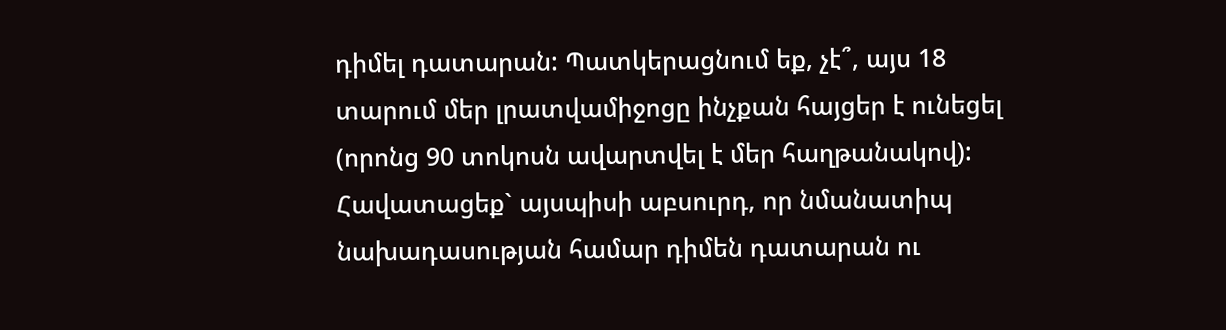դիմել դատարան: Պատկերացնում եք, չէ՞, այս 18 տարում մեր լրատվամիջոցը ինչքան հայցեր է ունեցել (որոնց 90 տոկոսն ավարտվել է մեր հաղթանակով): Հավատացեք` այսպիսի աբսուրդ, որ նմանատիպ նախադասության համար դիմեն դատարան ու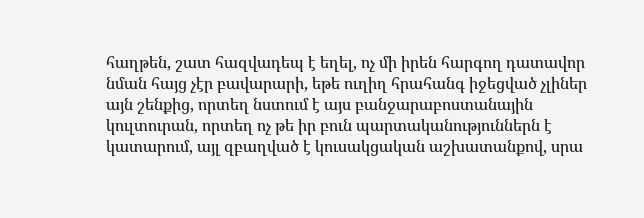հաղթեն, շատ հազվադեպ է եղել, ոչ մի իրեն հարգող դատավոր նման հայց չէր բավարարի, եթե ուղիղ հրահանգ իջեցված չլիներ այն շենքից, որտեղ նստում է այս բանջարաբոստանային կուլտուրան, որտեղ ոչ թե իր բուն պարտականություններն է կատարում, այլ զբաղված է կուսակցական աշխատանքով, սրա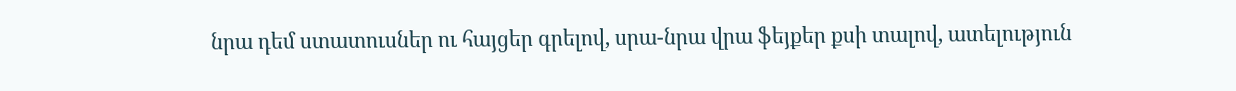նրա դեմ ստատուսներ ու հայցեր գրելով, սրա-նրա վրա ֆեյքեր քսի տալով, ատելություն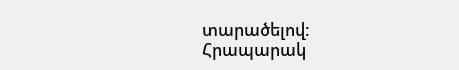տարածելով:
Հրապարակ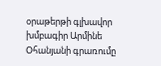օրաթերթի գլխավոր խմբագիր Արմինե Օհանյանի գրառումը